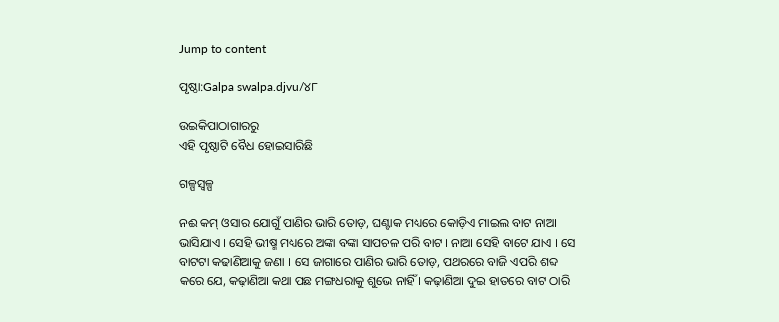Jump to content

ପୃଷ୍ଠା:Galpa swalpa.djvu/୪୮

ଉଇକିପାଠାଗାର‌ରୁ
ଏହି ପୃଷ୍ଠାଟି ବୈଧ ହୋଇସାରିଛି

ଗଳ୍ପସ୍ୱଳ୍ପ

ନଈ କମ୍ ଓସାର ଯୋଗୁଁ ପାଣିର ଭାରି ତୋଡ଼, ଘଣ୍ଟାକ ମଧ୍ୟରେ କୋଡ଼ିଏ ମାଇଲ ବାଟ ନାଆ ଭାସିଯାଏ । ସେହି ଭୀଷ୍ମ ମଧ୍ୟରେ ଅଙ୍କା ବଙ୍କା ସାପଚଳ ପରି ବାଟ । ନାଆ ସେହି ବାଟେ ଯାଏ । ସେ ବାଟଟା କଢାଣିଆକୁ ଜଣା । ସେ ଜାଗାରେ ପାଣିର ଭାରି ତୋଡ଼, ପଥରରେ ବାଜି ଏପରି ଶବ୍ଦ କରେ ଯେ, କଢ଼ାଣିଆ କଥା ପଛ ମଙ୍ଗଧରାକୁ ଶୁଭେ ନାହିଁ । କଢ଼ାଣିଆ ଦୁଇ ହାତରେ ବାଟ ଠାରି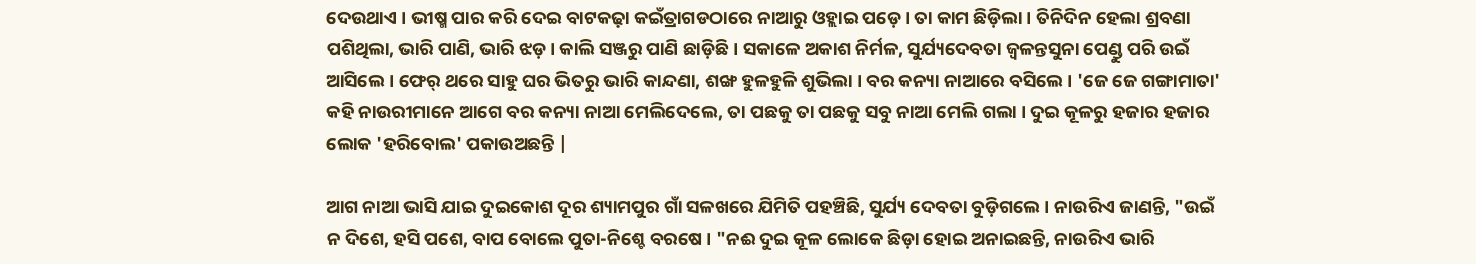ଦେଉଥାଏ । ଭୀଷ୍ମ ପାର କରି ଦେଇ ବାଟକଢ଼ା କଇଁତ୍ରାଗଡଠାରେ ନାଆରୁ ଓହ୍ଲାଇ ପଡ଼େ । ତା କାମ ଛିଡ଼ିଲା । ତିନିଦିନ ହେଲା ଶ୍ରବଣା ପଶିଥିଲା, ଭାରି ପାଣି, ଭାରି ଝଡ଼ । କାଲି ସଞ୍ଜରୁ ପାଣି ଛାଡ଼ିଛି । ସକାଳେ ଅକାଶ ନିର୍ମଳ, ସୁର୍ଯ୍ୟଦେବତା ଜ୍ୱଳନ୍ତସୁନା ପେଣ୍ଡୁ ପରି ଉଇଁ ଆସିଲେ । ଫେର୍ ଥରେ ସାହୁ ଘର ଭିତରୁ ଭାରି କାନ୍ଦଣା, ଶଙ୍ଖ ହୁଳହୁଳି ଶୁଭିଲା । ବର କନ୍ୟା ନାଆରେ ବସିଲେ । 'ଜେ ଜେ ଗଙ୍ଗାମାତା' କ‌ହି ନାଉରୀମାନେ ଆଗେ ବର କନ୍ୟା ନାଆ ମେଲିଦେଲେ, ତା ପଛକୁ ତା ପଛକୁ ସବୁ ନାଆ ମେଲି ଗଲା । ଦୁଇ କୂଳରୁ ହଜାର ହଜାର ଲୋକ 'ହରିବୋଲ' ପକାଉଅଛନ୍ତି |

ଆଗ ନାଆ ଭାସି ଯାଇ ଦୁଇକୋଶ ଦୂର ଶ୍ୟାମପୁର ଗାଁ ସଳଖରେ ଯିମିତି ପହଞ୍ଚିଛି, ସୁର୍ଯ୍ୟ ଦେବତା ବୁଡ଼ିଗଲେ । ନାଉରିଏ ଜାଣନ୍ତି, "ଉଇଁ ନ ଦିଶେ, ହସି ପଶେ, ବାପ ବୋଲେ ପୁତା-ନିଶ୍ଚେ ବରଷେ । "ନଈ ଦୁଇ କୂଳ ଲୋକେ ଛିଡ଼ା ହୋଇ ଅନାଇଛନ୍ତି, ନାଉରିଏ ଭାରି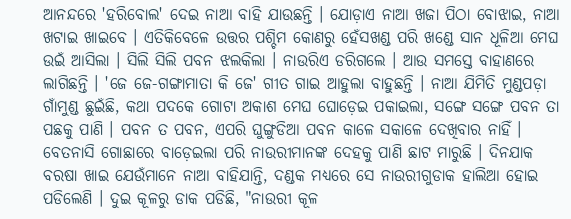ଆନନ୍ଦରେ 'ହରିବୋଲ' ଦେଇ ନାଆ ବାହି ଯାଉଛନ୍ତି । ଯୋଡ଼ାଏ ନାଆ ଖଜା ପିଠା ବୋଝାଇ, ନାଆ ଖଟାଇ ଖାଇବେ । ଏତିକିବେଳେ ଉତ୍ତର ପଶ୍ଚିମ କୋଣରୁ ହେଁସଖଣ୍ଡ ପରି ଖଣ୍ଡେ ସାନ ଧୂଳିଆ ମେଘ ଉଇଁ ଆସିଲା । ସିଲି ସିଲି ପବନ ଝଲକିଲା । ନାଉରିଏ ଡରିଗଲେ । ଆଉ ସମସ୍ତେ ବାହାଣରେ ଲାଗିଛନ୍ତି । 'ଜେ ଜେ-ଗଙ୍ଗାମାତା କି ଜେ' ଗୀତ ଗାଇ ଆହୁଲା ବାହୁଛନ୍ତି । ନାଆ ଯିମିତି ମୁଣ୍ଡପଡ଼ା ଗାଁମୁଣ୍ଡ ଛୁଇଁଛି, କଥା ପଦକେ ଗୋଟା ଅକାଶ ମେଘ ଘୋଡ଼େଇ ପକାଇଲା, ସଙ୍ଗେ ସଙ୍ଗେ ପବନ ତା ପଛକୁ ପାଣି । ପବନ ତ ପବନ, ଏପରି ଘୁଙ୍ଗୁଡିଆ ପବନ କାଳେ ସକାଳେ ଦେଖିବାର ନାହିଁ । ବେତନାସି ଗୋଛାରେ ବାଡ଼େଇଲା ପରି ନାଉରୀମାନଙ୍କ ଦେହକୁ ପାଣି ଛାଟ ମାରୁଛି । ଦିନଯାକ ବରଷା ଖାଇ ଯେଉଁମାନେ ନାଆ ବାହିଯାନ୍ତି, ଦଣ୍ଡକ ମଧ୍ୟରେ ସେ ନାଉରୀଗୁଡାକ ହାଲିଆ ହୋଇ ପଡିଲେଣି । ଦୁଇ କୂଳରୁ ଡାକ ପଡିଛି, "ନାଉରୀ କୂଳ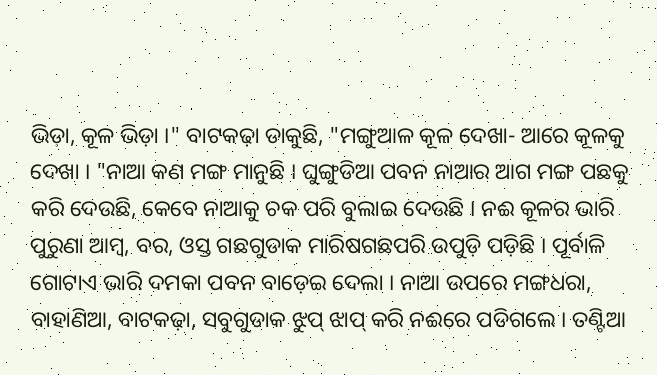ଭିଡ଼ା, କୂଳ ଭିଡ଼ା ।" ବାଟକଢ଼ା ଡାକୁଛି, "ମଙ୍ଗୁଆଳ କୂଳ ଦେଖା- ଆରେ କୂଳକୁ ଦେଖା । "ନାଆ କଣ ମଙ୍ଗ ମାନୁଛି । ଘୁଙ୍ଗୁଡିଆ ପବନ ନାଆର ଆଗ ମଙ୍ଗ ପଛକୁ କରି ଦେଉଛି, କେବେ ନାଆକୁ ଚକ ପରି ବୁଲାଇ ଦେଉଛି । ନଈ କୂଳର ଭାରି ପୁରୁଣା ଆମ୍ବ, ବର, ଓସ୍ତ ଗଛଗୁଡାକ ମାରିଷଗଛପରି ଉପୁଡ଼ି ପଡ଼ିଛି । ପୂର୍ବାଳି ଗୋଟାଏ ଭାରି ଦମକା ପବନ ବାଡ଼େଇ ଦେଲା । ନାଆ ଉପରେ ମଙ୍ଗଧରା, ବାହାଣିଆ, ବାଟକଢ଼ା, ସବୁଗୁଡାକ ଝୁପ୍ ଝାପ୍ କରି ନଈରେ ପଡିଗଲେ । ତଣ୍ଟିଆ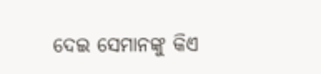ଦେଇ ସେମାନଙ୍କୁ କିଏ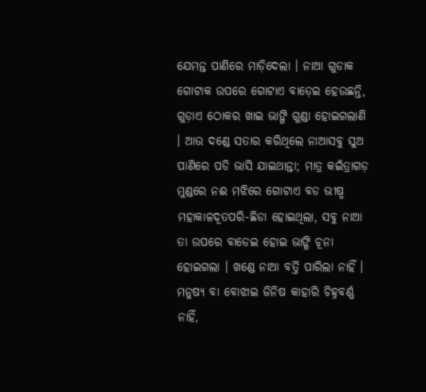ଯେମନ୍ତ ପାଣିରେ ମାଡ଼ିଦେଲା । ନାଆ ଗୁଡାକ ଗୋଟାକ ଉପରେ ଗୋଟାଏ ବାଡ଼େଇ ହେଉଛନ୍ତି, ଗୁଡ଼ାଏ ଠୋକର ଖାଇ ଭାଙ୍ଗି ଗୁଣ୍ଡା ହୋଇଗଲାଣି । ଆଉ ଦଣ୍ଡେ ସତାର କରିଥିଲେ ନାଆସବୁ ସୁଅ ପାଣିରେ ପଡି ଭାସି ଯାଇଥାନ୍ତା; ମାତ୍ର କଇଁତ୍ରାଗଡ଼ ମୁଣ୍ଡରେ ନଈ ମଝିରେ ଗୋଟାଏ ବଡ ଭୀଷ୍ମ ମହାକାଳଦୂତପରି-ଛିଡା ହୋଇଥିଲା, ସବୁ ନାଆ ତା ଉପରେ ବାଡେଇ ହୋଇ ଭାଙ୍ଗି ଚୂନା ହୋଇଗଲା । ଖଣ୍ଡେ ନାଆ ବର୍ତ୍ତି ପାରିଲା ନାହିଁ । ମନୁଷ୍ୟ ବା ବୋଝାଇ ଜିନିଷ କାହାରି ଚିହ୍ନବର୍ଣ୍ଣ ନାହିଁ,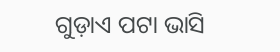ଗୁଡ଼ାଏ ପଟା ଭାସି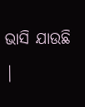ଭାସି ଯାଉଛି |